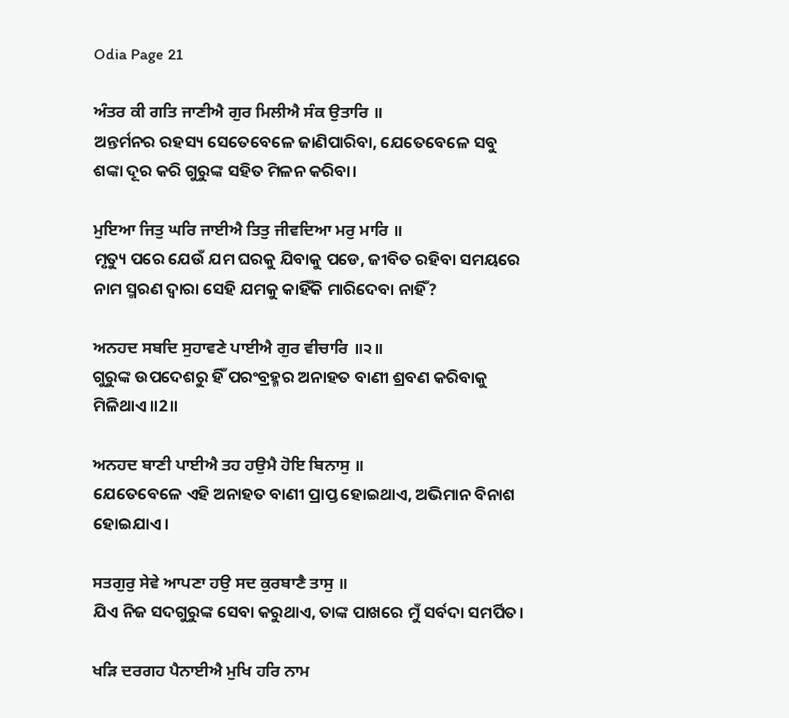Odia Page 21

ਅੰਤਰ ਕੀ ਗਤਿ ਜਾਣੀਐ ਗੁਰ ਮਿਲੀਐ ਸੰਕ ਉਤਾਰਿ ॥
ଅନ୍ତର୍ମନର ରହସ୍ୟ ସେତେବେଳେ ଜାଣିପାରିବା, ଯେତେବେଳେ ସବୁ ଶଙ୍କା ଦୂର କରି ଗୁରୁଙ୍କ ସହିତ ମିଳନ କରିବା।

ਮੁਇਆ ਜਿਤੁ ਘਰਿ ਜਾਈਐ ਤਿਤੁ ਜੀਵਦਿਆ ਮਰੁ ਮਾਰਿ ॥
ମୃତ୍ୟୁ ପରେ ଯେଉଁ ଯମ ଘରକୁ ଯିବାକୁ ପଡେ, ଜୀବିତ ରହିବା ସମୟରେ ନାମ ସ୍ମରଣ ଦ୍ଵାରା ସେହି ଯମକୁ କାହିଁକି ମାରିଦେବା ନାହିଁ?

ਅਨਹਦ ਸਬਦਿ ਸੁਹਾਵਣੇ ਪਾਈਐ ਗੁਰ ਵੀਚਾਰਿ ॥੨॥
ଗୁରୁଙ୍କ ଉପଦେଶରୁ ହିଁ ପରଂବ୍ରହ୍ମର ଅନାହତ ବାଣୀ ଶ୍ରବଣ କରିବାକୁ ମିଳିଥାଏ॥2॥

ਅਨਹਦ ਬਾਣੀ ਪਾਈਐ ਤਹ ਹਉਮੈ ਹੋਇ ਬਿਨਾਸੁ ॥
ଯେତେବେଳେ ଏହି ଅନାହତ ବାଣୀ ପ୍ରାପ୍ତ ହୋଇଥାଏ, ଅଭିମାନ ବିନାଶ ହୋଇଯାଏ।

ਸਤਗੁਰੁ ਸੇਵੇ ਆਪਣਾ ਹਉ ਸਦ ਕੁਰਬਾਣੈ ਤਾਸੁ ॥
ଯିଏ ନିଜ ସଦଗୁରୁଙ୍କ ସେବା କରୁଥାଏ, ତାଙ୍କ ପାଖରେ ମୁଁ ସର୍ବଦା ସମର୍ପିତ।

ਖੜਿ ਦਰਗਹ ਪੈਨਾਈਐ ਮੁਖਿ ਹਰਿ ਨਾਮ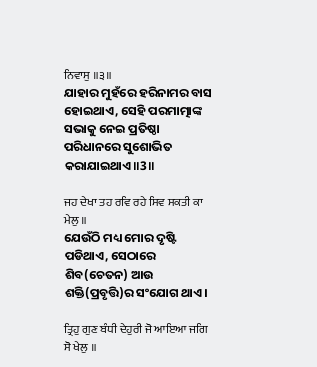ਨਿਵਾਸੁ ॥੩॥
ଯାହାର ମୁହଁରେ ହରିନାମର ବାସ ହୋଇଥାଏ, ସେହି ପରମାତ୍ମାଙ୍କ ସଭାକୁ ନେଇ ପ୍ରତିଷ୍ଠା ପରିଧାନରେ ସୁଶୋଭିତ କରାଯାଇଥାଏ॥3॥

ਜਹ ਦੇਖਾ ਤਹ ਰਵਿ ਰਹੇ ਸਿਵ ਸਕਤੀ ਕਾ ਮੇਲੁ ॥
ଯେଉଁଠି ମଧ୍ୟ ମୋର ଦୃଷ୍ଟି ପଡିଥାଏ, ସେଠାରେ ଶିବ(ଚେତନ) ଆଉ ଶକ୍ତି(ପ୍ରବୃତ୍ତି)ର ସଂଯୋଗ ଥାଏ।

ਤ੍ਰਿਹੁ ਗੁਣ ਬੰਧੀ ਦੇਹੁਰੀ ਜੋ ਆਇਆ ਜਗਿ ਸੋ ਖੇਲੁ ॥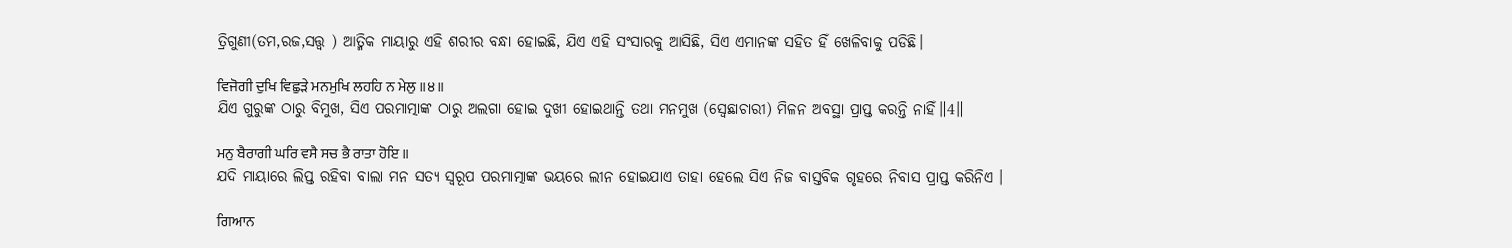ତ୍ରିଗୁଣୀ(ତମ,ରଜ,ସତ୍ତ୍ଵ ) ଆତ୍ମିକ ମାୟାରୁ ଏହି ଶରୀର ବନ୍ଧା ହୋଇଛି, ଯିଏ ଏହି ସଂସାରକୁ ଆସିଛି, ସିଏ ଏମାନଙ୍କ ସହିତ ହିଁ ଖେଳିବାକୁ ପଡିଛି।

ਵਿਜੋਗੀ ਦੁਖਿ ਵਿਛੁੜੇ ਮਨਮੁਖਿ ਲਹਹਿ ਨ ਮੇਲੁ ॥੪॥
ଯିଏ ଗୁରୁଙ୍କ ଠାରୁ ବିମୁଖ, ସିଏ ପରମାତ୍ମାଙ୍କ ଠାରୁ ଅଲଗା ହୋଇ ଦୁଖୀ ହୋଇଥାନ୍ତି ତଥା ମନମୁଖ (ସ୍ଵେଛାଚାରୀ) ମିଳନ ଅବସ୍ଥା ପ୍ରାପ୍ତ କରନ୍ତି ନାହିଁ॥4॥

ਮਨੁ ਬੈਰਾਗੀ ਘਰਿ ਵਸੈ ਸਚ ਭੈ ਰਾਤਾ ਹੋਇ ॥
ଯଦି ମାୟାରେ ଲିପ୍ତ ରହିବା ବାଲା ମନ ସତ୍ୟ ସ୍ୱରୂପ ପରମାତ୍ମାଙ୍କ ଭୟରେ ଲୀନ ହୋଇଯାଏ ତାହା ହେଲେ ସିଏ ନିଜ ବାସ୍ତବିକ ଗୃହରେ ନିବାସ ପ୍ରାପ୍ତ କରିନିଏ ।

ਗਿਆਨ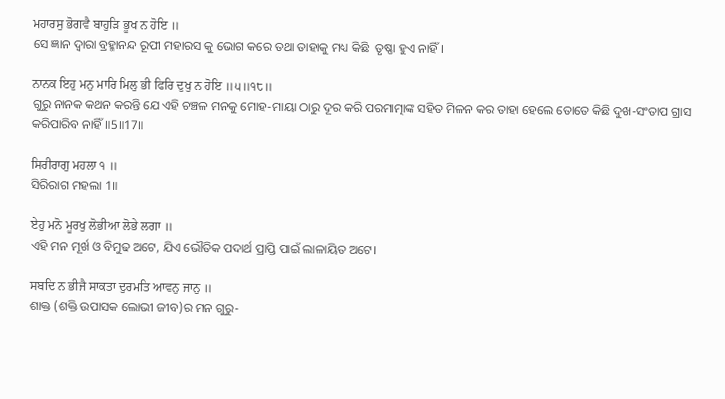ਮਹਾਰਸੁ ਭੋਗਵੈ ਬਾਹੁੜਿ ਭੂਖ ਨ ਹੋਇ ॥
ସେ ଜ୍ଞାନ ଦ୍ଵାରା ବ୍ରହ୍ମାନନ୍ଦ ରୂପୀ ମହାରସ କୁ ଭୋଗ କରେ ତଥା ତାହାକୁ ମଧ୍ୟ କିଛି  ତୃଷ୍ଣା ହୁଏ ନାହିଁ।

ਨਾਨਕ ਇਹੁ ਮਨੁ ਮਾਰਿ ਮਿਲੁ ਭੀ ਫਿਰਿ ਦੁਖੁ ਨ ਹੋਇ ॥੫॥੧੮॥
ଗୁରୁ ନାନକ କଥନ କରନ୍ତି ଯେ ଏହି ଚଞ୍ଚଳ ମନକୁ ମୋହ-ମାୟା ଠାରୁ ଦୂର କରି ପରମାତ୍ମାଙ୍କ ସହିତ ମିଳନ କର ତାହା ହେଲେ ତୋତେ କିଛି ଦୁଖ-ସଂତାପ ଗ୍ରାସ କରିପାରିବ ନାହିଁ॥5॥17॥

ਸਿਰੀਰਾਗੁ ਮਹਲਾ ੧ ॥
ସିରିରାଗ ମହଲା 1॥

ਏਹੁ ਮਨੋ ਮੂਰਖੁ ਲੋਭੀਆ ਲੋਭੇ ਲਗਾ ॥
ଏହି ମନ ମୂର୍ଖ ଓ ବିମୁଢ ଅଟେ, ଯିଏ ଭୌତିକ ପଦାର୍ଥ ପ୍ରାପ୍ତି ପାଇଁ ଲାଳାୟିତ ଅଟେ।

ਸਬਦਿ ਨ ਭੀਜੈ ਸਾਕਤਾ ਦੁਰਮਤਿ ਆਵਨੁ ਜਾਨੁ ॥
ଶାକ୍ତ (ଶକ୍ତି ଉପାସକ ଲୋଭୀ ଜୀବ)ର ମନ ଗୁରୁ-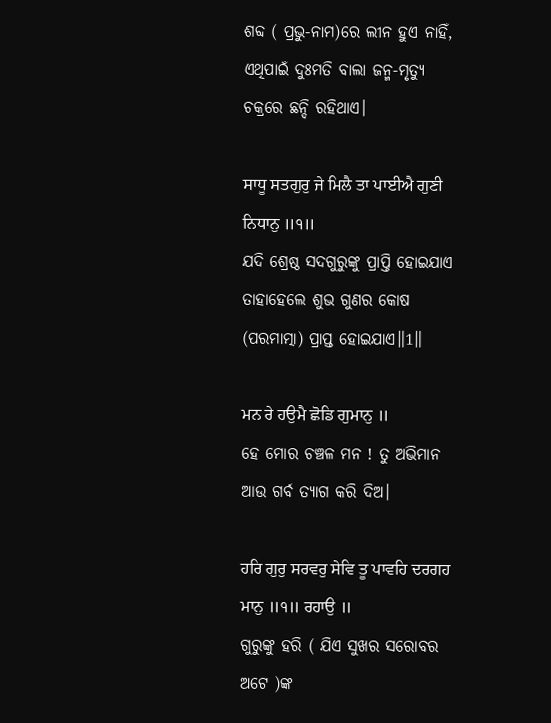ଶବ୍ଦ ( ପ୍ରଭୁ-ନାମ)ରେ ଲୀନ ହୁଏ ନାହିଁ, ଏଥିପାଇଁ ଦୁଃମତି ବାଲା ଜନ୍ମ-ମୃତ୍ୟୁ ଚକ୍ରରେ ଛନ୍ଦି ରହିଥାଏ।

ਸਾਧੂ ਸਤਗੁਰੁ ਜੇ ਮਿਲੈ ਤਾ ਪਾਈਐ ਗੁਣੀ ਨਿਧਾਨੁ ॥੧॥
ଯଦି ଶ୍ରେଷ୍ଠ ସଦଗୁରୁଙ୍କୁ ପ୍ରାପ୍ତି ହୋଇଯାଏ ତାହାହେଲେ ଶୁଭ ଗୁଣର କୋଷ (ପରମାତ୍ମା) ପ୍ରାପ୍ତ ହୋଇଯାଏ॥1॥

ਮਨ ਰੇ ਹਉਮੈ ਛੋਡਿ ਗੁਮਾਨੁ ॥
ହେ ମୋର ଚଞ୍ଚଳ ମନ ! ତୁ ଅଭିମାନ ଆଉ ଗର୍ବ ତ୍ୟାଗ କରି ଦିଅ।

ਹਰਿ ਗੁਰੁ ਸਰਵਰੁ ਸੇਵਿ ਤੂ ਪਾਵਹਿ ਦਰਗਹ ਮਾਨੁ ॥੧॥ ਰਹਾਉ ॥
ଗୁରୁଙ୍କୁ ହରି ( ଯିଏ ସୁଖର ସରୋବର ଅଟେ )ଙ୍କ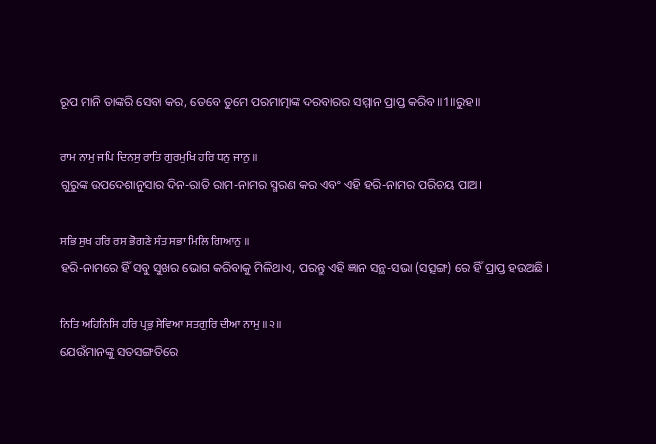ରୂପ ମାନି ତାଙ୍କରି ସେବା କର, ତେବେ ତୁମେ ପରମାତ୍ମାଙ୍କ ଦରବାରର ସମ୍ମାନ ପ୍ରାପ୍ତ କରିବ॥1॥ରୁହ॥

ਰਾਮ ਨਾਮੁ ਜਪਿ ਦਿਨਸੁ ਰਾਤਿ ਗੁਰਮੁਖਿ ਹਰਿ ਧਨੁ ਜਾਨੁ ॥
ଗୁରୁଙ୍କ ଉପଦେଶାନୁସାର ଦିନ-ରାତି ରାମ-ନାମର ସ୍ମରଣ କର ଏବଂ ଏହି ହରି-ନାମର ପରିଚୟ ପାଅ।

ਸਭਿ ਸੁਖ ਹਰਿ ਰਸ ਭੋਗਣੇ ਸੰਤ ਸਭਾ ਮਿਲਿ ਗਿਆਨੁ ॥
ହରି-ନାମରେ ହିଁ ସବୁ ସୁଖର ଭୋଗ କରିବାକୁ ମିଳିଥାଏ, ପରନ୍ତୁ ଏହି ଜ୍ଞାନ ସନ୍ଥ-ସଭା (ସତ୍ସଙ୍ଗ) ରେ ହିଁ ପ୍ରାପ୍ତ ହଉଅଛି ।

ਨਿਤਿ ਅਹਿਨਿਸਿ ਹਰਿ ਪ੍ਰਭੁ ਸੇਵਿਆ ਸਤਗੁਰਿ ਦੀਆ ਨਾਮੁ ॥੨॥
ଯେଉଁମାନଙ୍କୁ ସତସଙ୍ଗତିରେ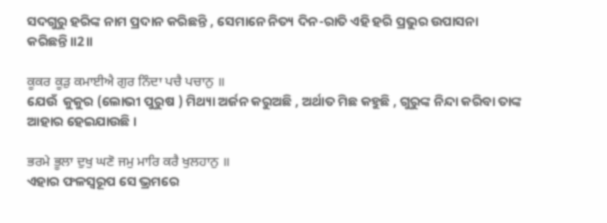ସଦଗୁରୁ ହରିଙ୍କ ନାମ ପ୍ରଦାନ କରିଛନ୍ତି , ସେମାନେ ନିତ୍ୟ ଦିନ-ରାତି ଏହି ହରି ପ୍ରଭୁର ଉପାସନା କରିଛନ୍ତି॥2॥

ਕੂਕਰ ਕੂੜੁ ਕਮਾਈਐ ਗੁਰ ਨਿੰਦਾ ਪਚੈ ਪਚਾਨੁ ॥
ଯେଉଁ  କୁକୁର (ଲୋଭୀ ପୁରୁଷ ) ମିଥ୍ୟା ଅର୍ଜନ କରୁଅଛି , ଅର୍ଥାତ ମିଛ କହୁଛି , ଗୁରୁଙ୍କ ନିନ୍ଦା କରିବା ତାଙ୍କ ଆହାର ହେଇଯାଉଛି।

ਭਰਮੇ ਭੂਲਾ ਦੁਖੁ ਘਣੋ ਜਮੁ ਮਾਰਿ ਕਰੈ ਖੁਲਹਾਨੁ ॥
ଏହାର ଫଳସ୍ଵରୂପ ସେ ଭ୍ରମରେ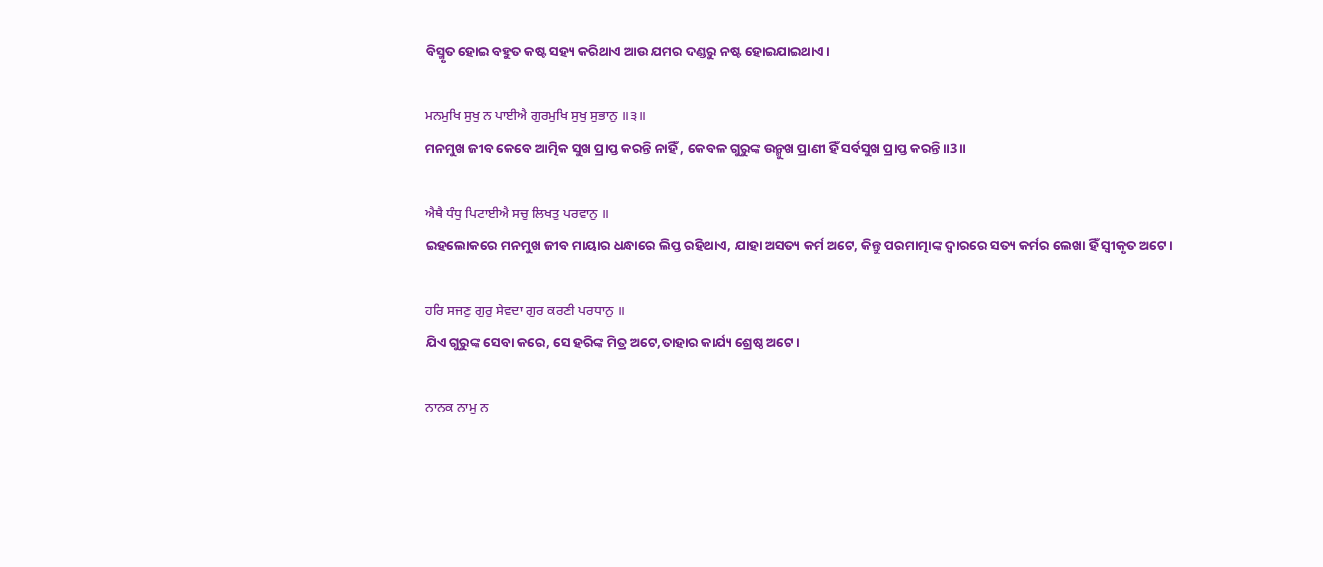ବିସ୍ମୃତ ହୋଇ ବହୁତ କଷ୍ଟ ସହ୍ୟ କରିଥାଏ ଆଉ ଯମର ଦଣ୍ଡରୁ ନଷ୍ଟ ହୋଇଯାଇଥାଏ।

ਮਨਮੁਖਿ ਸੁਖੁ ਨ ਪਾਈਐ ਗੁਰਮੁਖਿ ਸੁਖੁ ਸੁਭਾਨੁ ॥੩॥
ମନମୁଖ ଜୀବ କେବେ ଆତ୍ମିକ ସୁଖ ପ୍ରାପ୍ତ କରନ୍ତି ନାହିଁ , କେବଳ ଗୁରୁଙ୍କ ଉନ୍ମୁଖ ପ୍ରାଣୀ ହିଁ ସର୍ବସୁଖ ପ୍ରାପ୍ତ କରନ୍ତି॥3॥

ਐਥੈ ਧੰਧੁ ਪਿਟਾਈਐ ਸਚੁ ਲਿਖਤੁ ਪਰਵਾਨੁ ॥
ଇହଲୋକରେ ମନମୁଖ ଜୀବ ମାୟାର ଧନ୍ଧାରେ ଲିପ୍ତ ରହିଥାଏ, ଯାହା ଅସତ୍ୟ କର୍ମ ଅଟେ, କିନ୍ତୁ ପରମାତ୍ମାଙ୍କ ଦ୍ଵାରରେ ସତ୍ୟ କର୍ମର ଲେଖା ହିଁ ସ୍ଵୀକୃତ ଅଟେ।

ਹਰਿ ਸਜਣੁ ਗੁਰੁ ਸੇਵਦਾ ਗੁਰ ਕਰਣੀ ਪਰਧਾਨੁ ॥
ଯିଏ ଗୁରୁଙ୍କ ସେବା କରେ, ସେ ହରିଙ୍କ ମିତ୍ର ଅଟେ,ତାହାର କାର୍ଯ୍ୟ ଶ୍ରେଷ୍ଠ ଅଟେ।

ਨਾਨਕ ਨਾਮੁ ਨ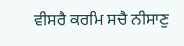ਵੀਸਰੈ ਕਰਮਿ ਸਚੈ ਨੀਸਾਣੁ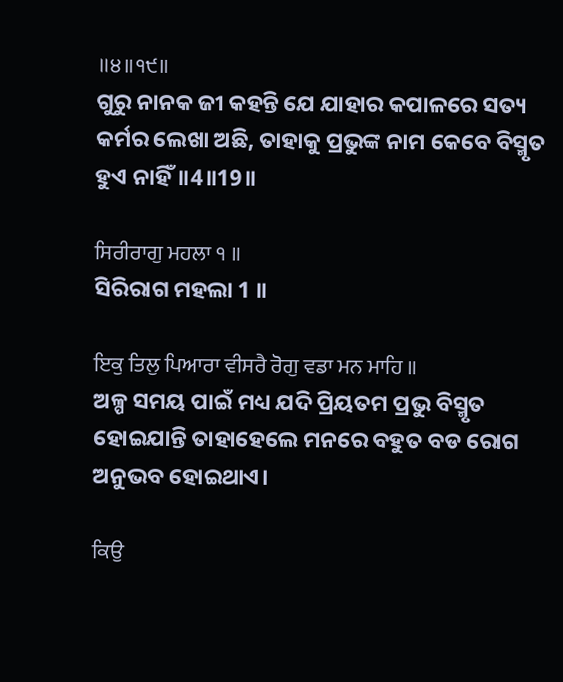॥੪॥੧੯॥
ଗୁରୁ ନାନକ ଜୀ କହନ୍ତି ଯେ ଯାହାର କପାଳରେ ସତ୍ୟ କର୍ମର ଲେଖା ଅଛି, ତାହାକୁ ପ୍ରଭୁଙ୍କ ନାମ କେବେ ବିସ୍ମୃତ ହୁଏ ନାହିଁ॥4॥19॥

ਸਿਰੀਰਾਗੁ ਮਹਲਾ ੧ ॥
ସିରିରାଗ ମହଲା 1 ॥

ਇਕੁ ਤਿਲੁ ਪਿਆਰਾ ਵੀਸਰੈ ਰੋਗੁ ਵਡਾ ਮਨ ਮਾਹਿ ॥
ଅଳ୍ପ ସମୟ ପାଇଁ ମଧ୍ୟ ଯଦି ପ୍ରିୟତମ ପ୍ରଭୁ ବିସ୍ମୃତ ହୋଇଯାନ୍ତି ତାହାହେଲେ ମନରେ ବହୁତ ବଡ ରୋଗ ଅନୁଭବ ହୋଇଥାଏ।

ਕਿਉ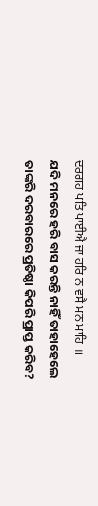ਦਰਗਹ ਪਤਿ ਪਾਈਐ ਜਾ ਹਰਿ ਨ ਵਸੈ ਮਨ ਮਾਹਿ ॥
ଯଦି ମନରେ ହରି ବାସ କରନ୍ତି ନାହିଁ ତାହାହେଲେ ତାଙ୍କରି ଦରବାରରେ ପ୍ରତିଷ୍ଠା କିପରି ପ୍ରାପ୍ତ କରିବ?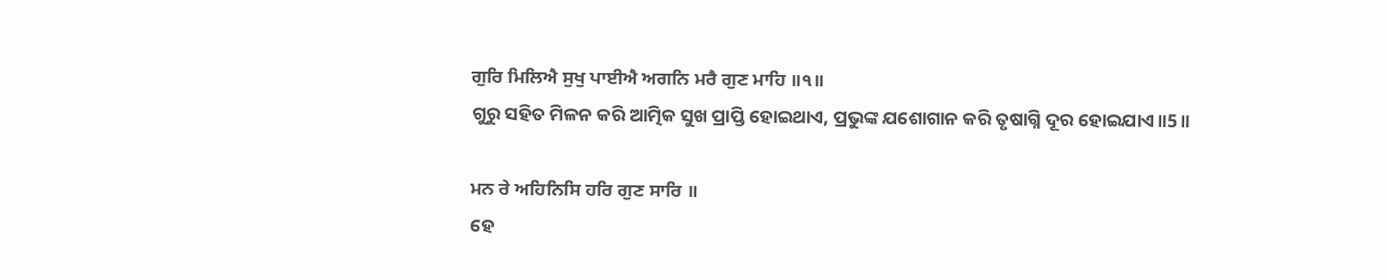ਗੁਰਿ ਮਿਲਿਐ ਸੁਖੁ ਪਾਈਐ ਅਗਨਿ ਮਰੈ ਗੁਣ ਮਾਹਿ ॥੧॥
ଗୁରୁ ସହିତ ମିଳନ କରି ଆତ୍ମିକ ସୁଖ ପ୍ରାପ୍ତି ହୋଇଥାଏ, ପ୍ରଭୁଙ୍କ ଯଶୋଗାନ କରି ତୃଷାଗ୍ନି ଦୂର ହୋଇଯାଏ॥5॥

ਮਨ ਰੇ ਅਹਿਨਿਸਿ ਹਰਿ ਗੁਣ ਸਾਰਿ ॥
ହେ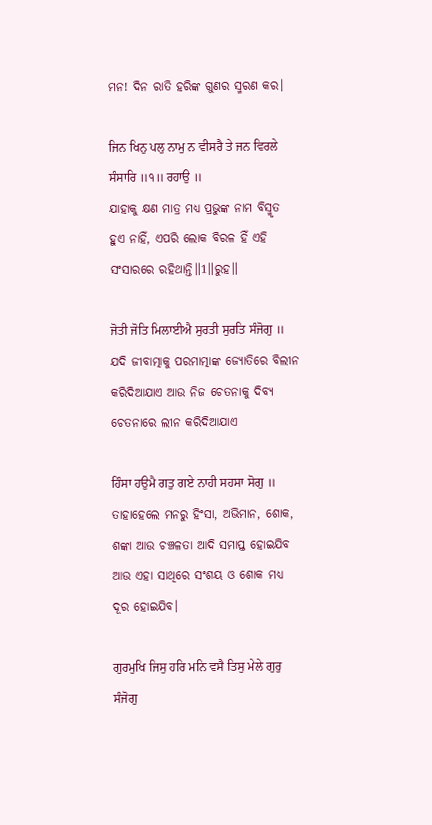ମନ! ଦିନ ରାତି ହରିଙ୍କ ଗୁଣର ସ୍ମରଣ କର।

ਜਿਨ ਖਿਨੁ ਪਲੁ ਨਾਮੁ ਨ ਵੀਸਰੈ ਤੇ ਜਨ ਵਿਰਲੇ ਸੰਸਾਰਿ ॥੧॥ ਰਹਾਉ ॥
ଯାହାକୁ କ୍ଷଣ ମାତ୍ର ମଧ୍ୟ ପ୍ରଭୁଙ୍କ ନାମ ବିସ୍ମୃତ ହୁଏ ନାହିଁ, ଏପରି ଲୋକ ବିରଳ ହିଁ ଏହି ସଂସାରରେ ରହିଥାନ୍ତି॥1॥ରୁହ॥

ਜੋਤੀ ਜੋਤਿ ਮਿਲਾਈਐ ਸੁਰਤੀ ਸੁਰਤਿ ਸੰਜੋਗੁ ॥
ଯଦି ଜୀବାତ୍ମାକୁ ପରମାତ୍ମାଙ୍କ ଜ୍ୟୋତିରେ ବିଲୀନ କରିଦିଆଯାଏ ଆଉ ନିଜ ଚେତନାକୁ ଦିବ୍ୟ ଚେତନାରେ ଲୀନ କରିଦିଆଯାଏ

ਹਿੰਸਾ ਹਉਮੈ ਗਤੁ ਗਏ ਨਾਹੀ ਸਹਸਾ ਸੋਗੁ ॥
ତାହାହେଲେ ମନରୁ ହିଂସା, ଅଭିମାନ, ଶୋକ, ଶଙ୍କା ଆଉ ଚଞ୍ଚଳତା ଆଦି ସମାପ୍ତ ହୋଇଯିବ ଆଉ ଏହା ସାଥିରେ ସଂଶୟ ଓ ଶୋକ ମଧ୍ୟ ଦୂର ହୋଇଯିବ।

ਗੁਰਮੁਖਿ ਜਿਸੁ ਹਰਿ ਮਨਿ ਵਸੈ ਤਿਸੁ ਮੇਲੇ ਗੁਰੁ ਸੰਜੋਗੁ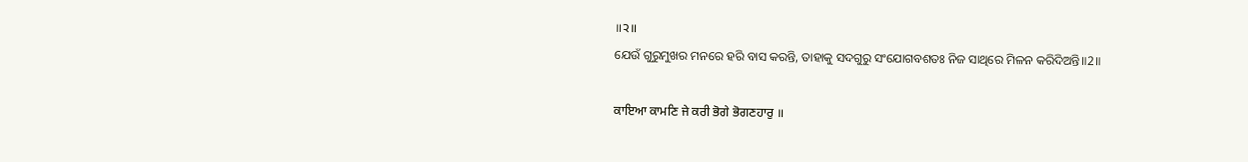॥੨॥
ଯେଉଁ ଗୁରୁମୁଖର ମନରେ ହରି ବାସ କରନ୍ତି, ତାହାକୁ ସଦଗୁରୁ ସଂଯୋଗବଶତଃ ନିଜ ସାଥିରେ ମିଳନ କରିଦିଅନ୍ତି॥2॥

ਕਾਇਆ ਕਾਮਣਿ ਜੇ ਕਰੀ ਭੋਗੇ ਭੋਗਣਹਾਰੁ ॥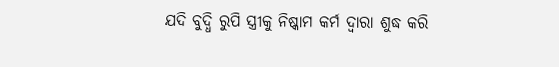ଯଦି ବୁଦ୍ଧି ରୁପି ସ୍ତ୍ରୀକୁ ନିଷ୍କାମ କର୍ମ ଦ୍ଵାରା ଶୁଦ୍ଧ କରି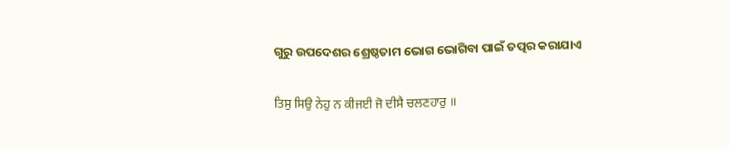ଗୁରୁ ଉପଦେଶର ଶ୍ରେଷ୍ଠତାମ ଭୋଗ ଭୋଗିବା ପାଇଁ ତତ୍ପର କରାଯାଏ

ਤਿਸੁ ਸਿਉ ਨੇਹੁ ਨ ਕੀਜਈ ਜੋ ਦੀਸੈ ਚਲਣਹਾਰੁ ॥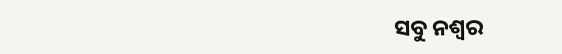ସବୁ ନଶ୍ଵର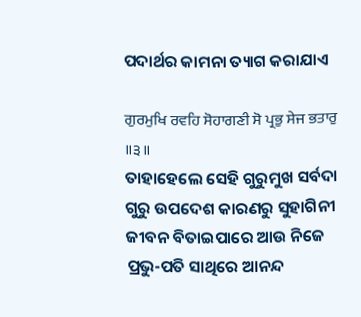ପଦାର୍ଥର କାମନା ତ୍ୟାଗ କରାଯାଏ

ਗੁਰਮੁਖਿ ਰਵਹਿ ਸੋਹਾਗਣੀ ਸੋ ਪ੍ਰਭੁ ਸੇਜ ਭਤਾਰੁ ॥੩॥
ତାହାହେଲେ ସେହି ଗୁରୁମୁଖ ସର୍ବଦା ଗୁରୁ ଉପଦେଶ କାରଣରୁ ସୁହାଗିନୀ ଜୀବନ ବିତାଇପାରେ ଆଉ ନିଜେ ପ୍ରଭୁ-ପତି ସାଥିରେ ଆନନ୍ଦ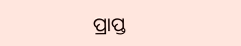ପ୍ରାପ୍ତ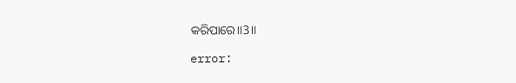କରିପାରେ॥3॥

error: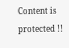Content is protected !!